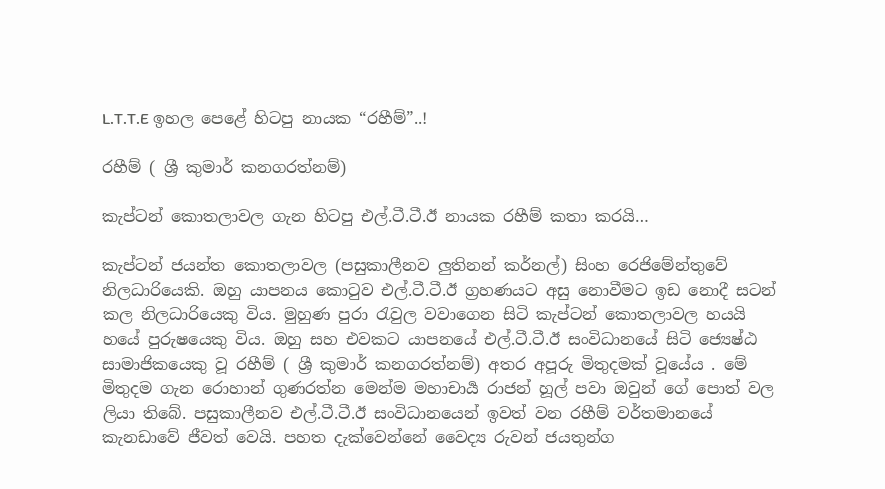L.T.T.E ඉහල පෙළේ හිටපු නායක “රහීම්”..!

රහීම් ( ශ්‍රී කුමාර් කනගරත්නම්)

කැප්ටන් කොතලාවල ගැන හිටපු එල්.ටී.ටී.ඊ නායක රහීම් කතා කරයි…

කැප්ටන් ජයන්ත කොතලාවල (පසුකාලීනව ලුතිනන් කර්නල්) සිංහ රෙජිමේන්තුවේ නිලධාරියෙකි. ඔහු යාපනය කොටුව එල්.ටී.ටී.ඊ ග්‍රහණයට අසු නොවීමට ඉඩ නොදී සටන් කල නිලධාරියෙකු විය. මුහුණ පුරා රැවුල වවාගෙන සිටි කැප්ටන් කොතලාවල හයයි හයේ පුරුෂයෙකු විය. ඔහු සහ එවකට යාපනයේ එල්.ටී.ටී.ඊ සංවිධානයේ සිටි ජ්‍යෙෂ්ඨ සාමාජිකයෙකු වූ රහීම් ( ශ්‍රී කුමාර් කනගරත්නම්) අතර අපූරු මිතුදමක් වූයේය . මේ මිතුදම ගැන රොහාන් ගුණරත්න මෙන්ම මහාචාර්‍ය රාජන් හූල් පවා ඔවුන් ගේ පොත් වල ලියා තිබේ. පසුකාලීනව එල්.ටී.ටී.ඊ සංවිධානයෙන් ඉවත් වන රහීම් වර්තමානයේ කැනඩාවේ ජීවත් වෙයි. පහත දැක්වෙන්නේ වෛද්‍ය රුවන් ජයතුන්ග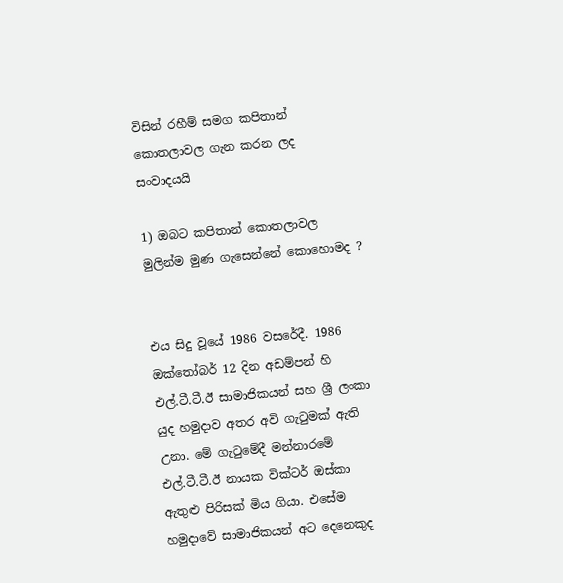විසින් රහීම් සමග කපිතාන් කොතලාවල ගැන කරන ලද සංවාදයයි

1) ඔබට කපිතාන් කොතලාවල මුලින්ම මුණ ගැසෙන්නේ කොහොමද ?


එය සිදු වූයේ 1986 වසරේදී. 1986 ඔක්තෝබර් 12 දින අඩම්පන් හි එල්.ටී.ටී.ඊ සාමාජිකයන් සහ ශ්‍රී ලංකා යුද හමුදාව අතර අවි ගැටුමක් ඇති උනා. මේ ගැටුමේදී මන්නාරමේ එල්.ටී.ටී.ඊ නායක වික්ටර් ඔස්කා ඇතුළු පිරිසක් මිය ගියා. එසේම හමුදාවේ සාමාජිකයන් අට දෙනෙකුද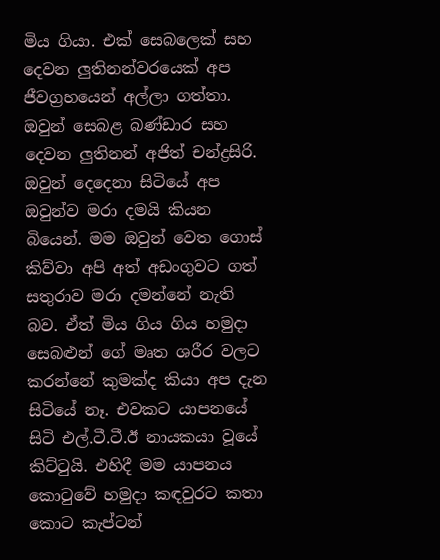මිය ගියා. එක් සෙබලෙක් සහ දෙවන ලුතිනන්වරයෙක් අප ජීවග්‍රහයෙන් අල්ලා ගත්තා. ඔවුන් සෙබළ බණ්ඩාර සහ දෙවන ලුතිනන් අජිත් චන්ද්‍රසිරි. ඔවුන් දෙදෙනා සිටියේ අප ඔවුන්ව මරා දමයි කියන බියෙන්. මම ඔවුන් වෙත ගොස් කිව්වා අපි අත් අඩංගුවට ගත් සතුරාව මරා දමන්නේ නැති බව. ඒත් මිය ගිය ගිය හමුදා සෙබළුන් ගේ මෘත ශරීර වලට කරන්නේ කුමක්ද කියා අප දැන සිටියේ නෑ. එවකට යාපනයේ සිටි එල්.ටී.ටී.ඊ නායකයා වූයේ කිට්ටුයි. එහිදී මම යාපනය කොටුවේ හමුදා කඳවුරට කතා කොට කැප්ටන්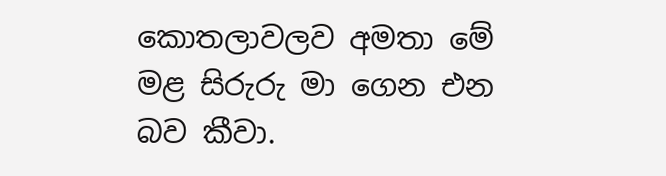කොතලාවලව අමතා මේ මළ සිරුරු මා ගෙන එන බව කීවා.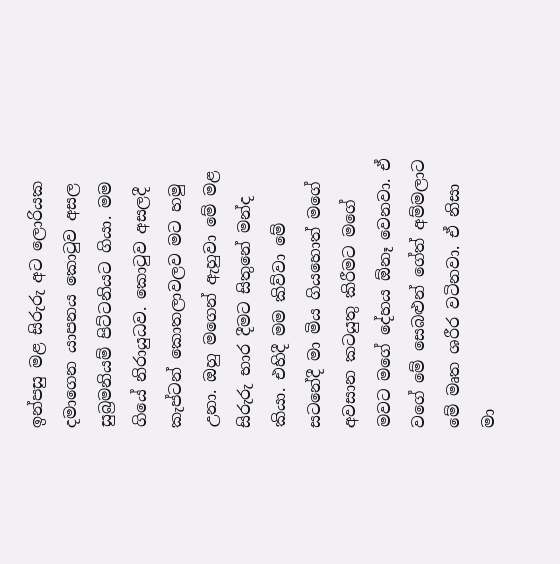ඉන්පසු මළ සිරුරු අට ලොරියක දමාගෙන යාපනය කොටුව අසල සුබ්‍රමනියම් පිට්ටනියට ගියා. මම ගියේ නිරායුධව. කොටුව අසලදී කැප්ටන් කොතලාවලව මට හමු උනා. ඔහු මගෙන් ඇහුවා මේ මළ සිරුරු භාර දීමට සිතුනේ මන්ද කියා. එහිදී මම කිව්වා මේ සටනේදී මා මිය ගියහොත් මගේ අවසාන කටයුතු කිරීමට මගේ මවට මගේ දේහය ඕනෑ වෙනවා. ඒ වගේ මේ සෙබළුන් ගේත් අම්මලාට මේ මෘත ශරීර වටිනවා. ඒ නිසා මා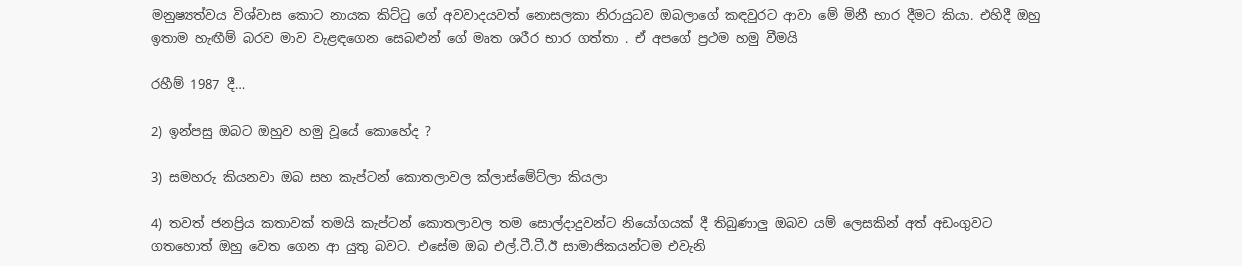මනුෂ්‍යත්වය විශ්වාස කොට නායක කිට්ටු ගේ අවවාදයවත් නොසලකා නිරායුධව ඔබලාගේ කඳවුරට ආවා මේ මිනී භාර දීමට කියා. එහිදී ඔහු ඉතාම හැඟීම් බරව මාව වැළඳගෙන සෙබළුන් ගේ මෘත ශරීර භාර ගත්තා . ඒ අපගේ ප්‍රථම හමු වීමයි

රහීම් 1987 දී…

2) ඉන්පසු ඔබට ඔහුව හමු වූයේ කොහේද ?

3) සමහරු කියනවා ඔබ සහ කැප්ටන් කොතලාවල ක්ලාස්මේට්ලා කියලා

4) තවත් ජනප්‍රිය කතාවක් තමයි කැප්ටන් කොතලාවල තම සොල්දාදුවන්ට නියෝගයක් දී තිබුණාලු ඔබව යම් ලෙසකින් අත් අඩංගුවට ගතහොත් ඔහු වෙත ගෙන ආ යුතු බවට. එසේම ඔබ එල්.ටී.ටී.ඊ සාමාජිකයන්ටම එවැනි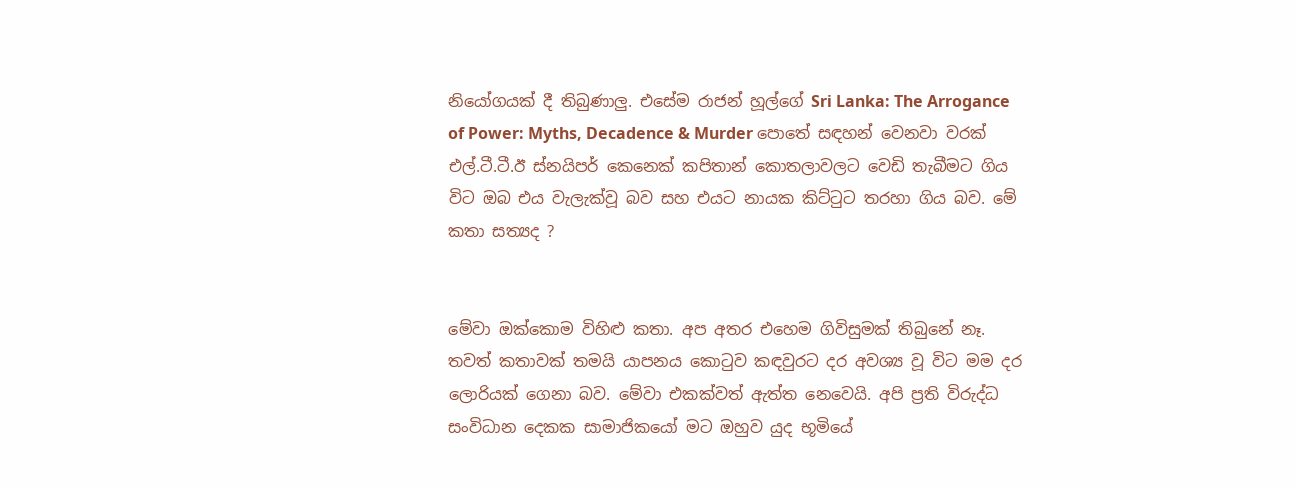නියෝගයක් දී තිබුණාලු. එසේම රාජන් හූල්ගේ Sri Lanka: The Arrogance of Power: Myths, Decadence & Murder පොතේ සඳහන් වෙනවා වරක් එල්.ටී.ටී.ඊ ස්නයිපර් කෙනෙක් කපිතාන් කොතලාවලට වෙඩි තැබීමට ගිය විට ඔබ එය වැලැක්වූ බව සහ එයට නායක කිට්ටුට තරහා ගිය බව. මේ කතා සත්‍යද ?


මේවා ඔක්කොම විහිළු කතා. අප අතර එහෙම ගිවිසුමක් තිබුනේ නෑ. තවත් කතාවක් තමයි යාපනය කොටුව කඳවුරට දර අවශ්‍ය වූ විට මම දර ලොරියක් ගෙනා බව. මේවා එකක්වත් ඇත්ත නෙවෙයි. අපි ප්‍රති විරුද්ධ සංවිධාන දෙකක සාමාජිකයෝ මට ඔහුව යුද භූමියේ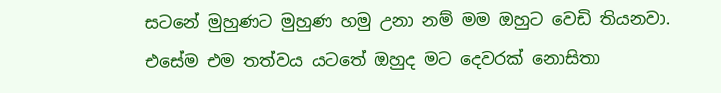සටනේ මුහුණට මුහුණ හමු උනා නම් මම ඔහුට වෙඩි තියනවා. එසේම එම තත්වය යටතේ ඔහුද මට දෙවරක් නොසිතා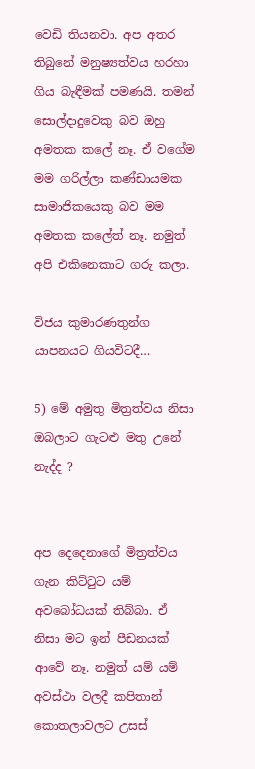වෙඩි තියනවා. අප අතර තිබුනේ මනුෂ්‍යත්වය හරහා ගිය බැඳීමක් පමණයි. තමන් සොල්දාදුවෙකු බව ඔහු අමතක කලේ නෑ. ඒ වගේම මම ගරිල්ලා කණ්ඩායමක සාමාජිකයෙකු බව මම අමතක කලේත් නෑ. නමුත් අපි එකිනෙකාට ගරු කලා.

විජය කුමාරණතුන්ග යාපනයට ගියවිටදී…

5) මේ අමුතු මිත්‍රත්වය නිසා ඔබලාට ගැටළු මතු උනේ නැද්ද ?


අප දෙදෙනාගේ මිත්‍රත්වය ගැන කිට්ටුට යම් අවබෝධයක් තිබ්බා. ඒ නිසා මට ඉන් පීඩනයක් ආවේ නෑ. නමුත් යම් යම් අවස්ථා වලදී කපිතාන් කොතලාවලට උසස්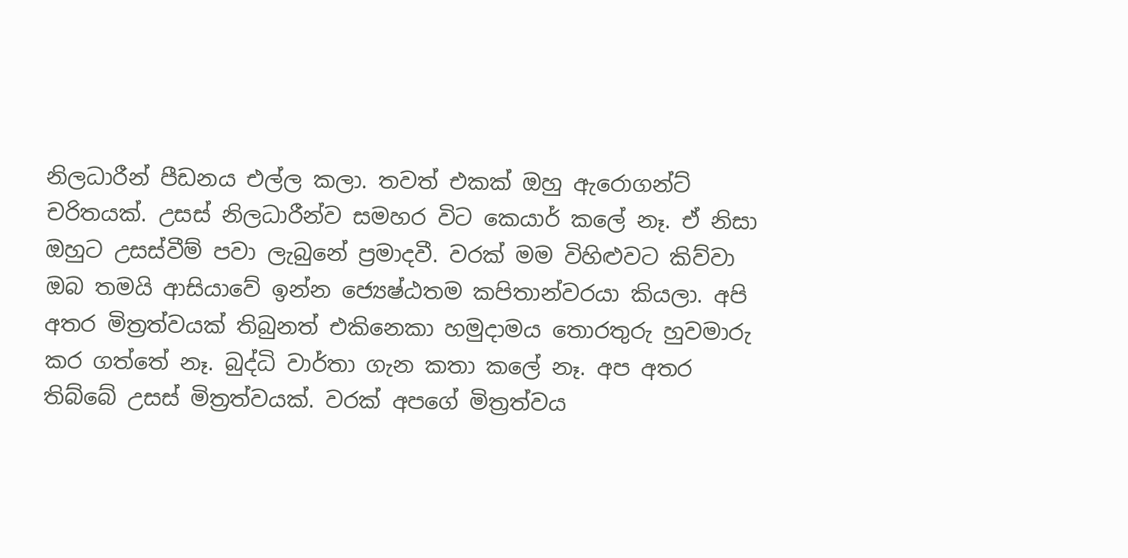නිලධාරීන් පීඩනය එල්ල කලා. තවත් එකක් ඔහු ඇරොගන්ට් චරිතයක්. උසස් නිලධාරීන්ව සමහර විට කෙයාර් කලේ නෑ. ඒ නිසා ඔහුට උසස්වීම් පවා ලැබුනේ ප්‍රමාදවී. වරක් මම විහිළුවට කිව්වා ඔබ තමයි ආසියාවේ ඉන්න ජ්‍යෙෂ්ඨතම කපිතාන්වරයා කියලා. අපි අතර මිත්‍රත්වයක් තිබුනත් එකිනෙකා හමුදාමය තොරතුරු හුවමාරු කර ගත්තේ නෑ. බුද්ධි වාර්තා ගැන කතා කලේ නෑ. අප අතර තිබ්බේ උසස් මිත්‍රත්වයක්. වරක් අපගේ මිත්‍රත්වය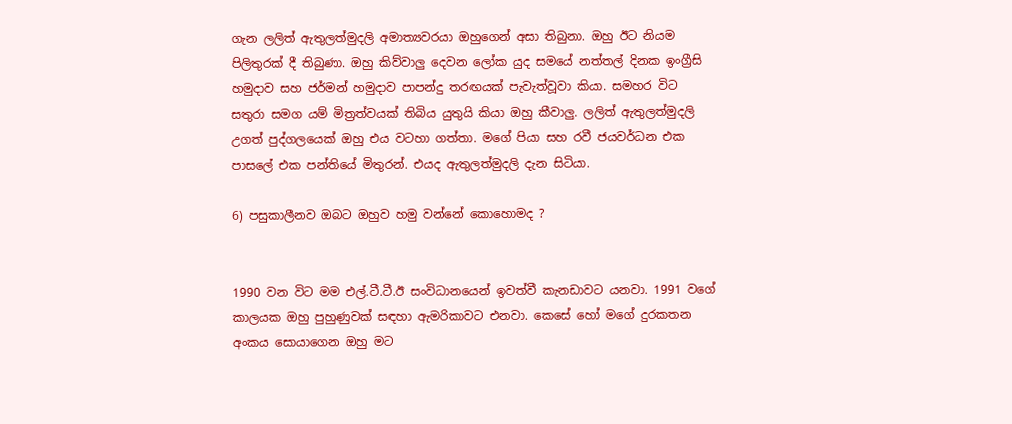ගැන ලලිත් ඇතුලත්මුදලි අමාත්‍යවරයා ඔහුගෙන් අසා තිබුනා. ඔහු ඊට නියම පිලිතුරක් දී තිබුණා. ඔහු කිව්වාලු දෙවන ලෝක යුද සමයේ නත්තල් දිනක ඉංග්‍රීසි හමුදාව සහ ජර්මන් හමුදාව පාපන්දු තරඟයක් පැවැත්වූවා කියා. සමහර විට සතුරා සමග යම් මිත්‍රත්වයක් තිබිය යුතුයි කියා ඔහු කීවාලු. ලලිත් ඇතුලත්මුදලි උගත් පුද්ගලයෙක් ඔහු එය වටහා ගත්තා. මගේ පියා සහ රවී ජයවර්ධන එක පාසලේ එක පන්තියේ මිතුරන්. එයද ඇතුලත්මුදලි දැන සිටියා.

6) පසුකාලීනව ඔබට ඔහුව හමු වන්නේ කොහොමද ?


1990 වන විට මම එල්.ටී.ටී.ඊ සංවිධානයෙන් ඉවත්වී කැනඩාවට යනවා. 1991 වගේ කාලයක ඔහු පුහුණුවක් සඳහා ඇමරිකාවට එනවා. කෙසේ හෝ මගේ දුරකතන අංකය සොයාගෙන ඔහු මට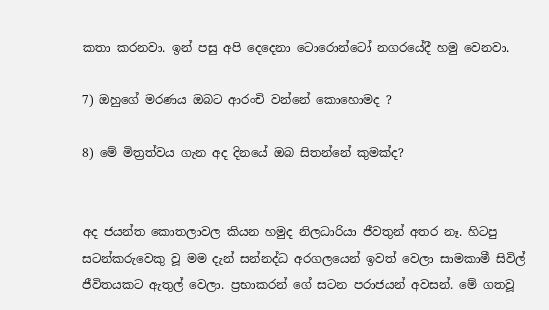කතා කරනවා. ඉන් පසු අපි දෙදෙනා ටොරොන්ටෝ නගරයේදී හමු වෙනවා.

7) ඔහුගේ මරණය ඔබට ආරංචි වන්නේ කොහොමද ?

8) මේ මිත්‍රත්වය ගැන අද දිනයේ ඔබ සිතන්නේ කුමක්ද?


අද ජයන්ත කොතලාවල කියන හමුද නිලධාරියා ජීවතුන් අතර නෑ. හිටපු සටන්කරුවෙකු වූ මම දැන් සන්නද්ධ අරගලයෙන් ඉවත් වෙලා සාමකාමී සිවිල් ජීවිතයකට ඇතුල් වෙලා. ප්‍රභාකරන් ගේ සටන පරාජයන් අවසන්. මේ ගතවූ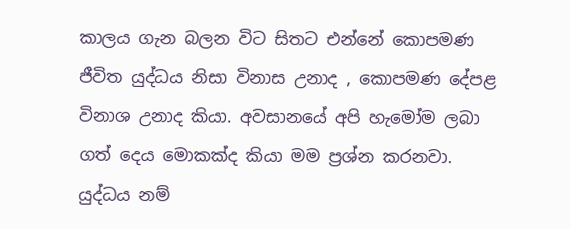කාලය ගැන බලන විට සිතට එන්නේ කොපමණ ජීවිත යුද්ධය නිසා විනාස උනාද , කොපමණ දේපළ විනාශ උනාද කියා. අවසානයේ අපි හැමෝම ලබා ගත් දෙය මොකක්ද කියා මම ප්‍රශ්න කරනවා. යුද්ධය නම්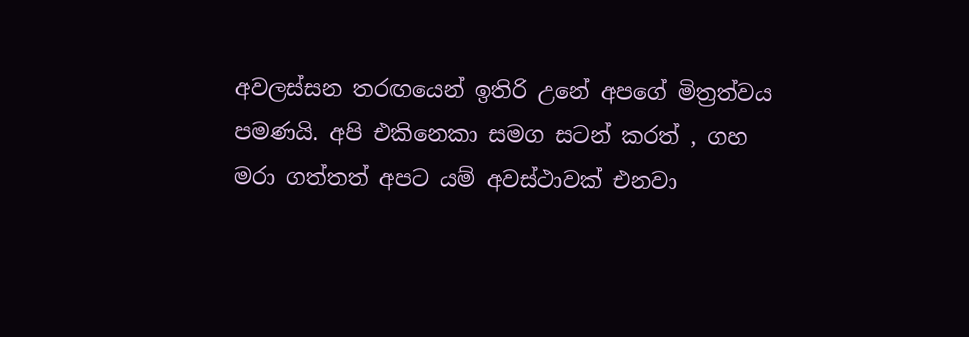අවලස්සන තරඟයෙන් ඉතිරි උනේ අපගේ මිත්‍රත්වය පමණයි. අපි එකිනෙකා සමග සටන් කරත් , ගහ මරා ගත්තත් අපට යම් අවස්ථාවක් එනවා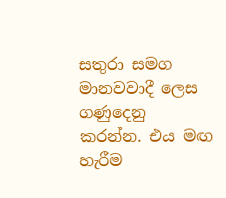සතුරා සමග මානවවාදී ලෙස ගණුදෙනු කරන්න. එය මඟ හැරීම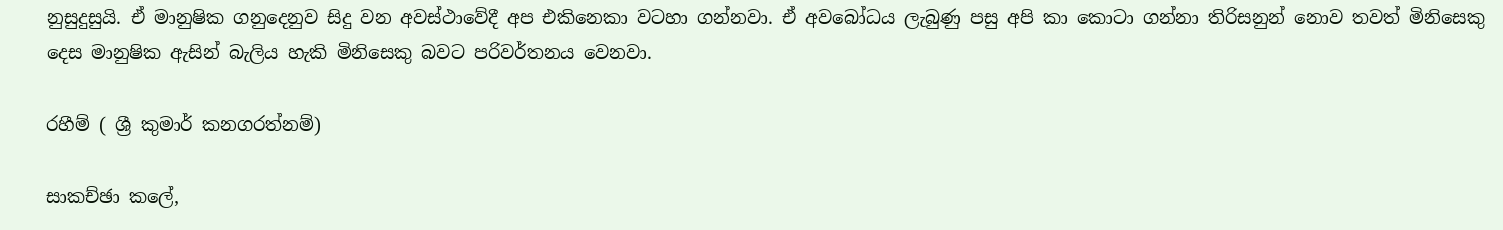නුසුදුසුයි. ඒ මානුෂික ගනුදෙනුව සිදු වන අවස්ථාවේදී අප එකිනෙකා වටහා ගන්නවා. ඒ අවබෝධය ලැබුණු පසු අපි කා කොටා ගන්නා තිරිසනුන් නොව තවත් මිනිසෙකු දෙස මානුෂික ඇසින් බැලිය හැකි මිනිසෙකු බවට පරිවර්තනය වෙනවා.

රහීම් ( ශ්‍රී කුමාර් කනගරත්නම්)

සාකච්ඡා කලේ,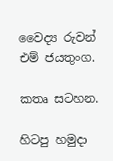වෛද්‍ය රුවන් එම් ජයතුංග.

කතෘ සටහන.

හිටපු හමුදා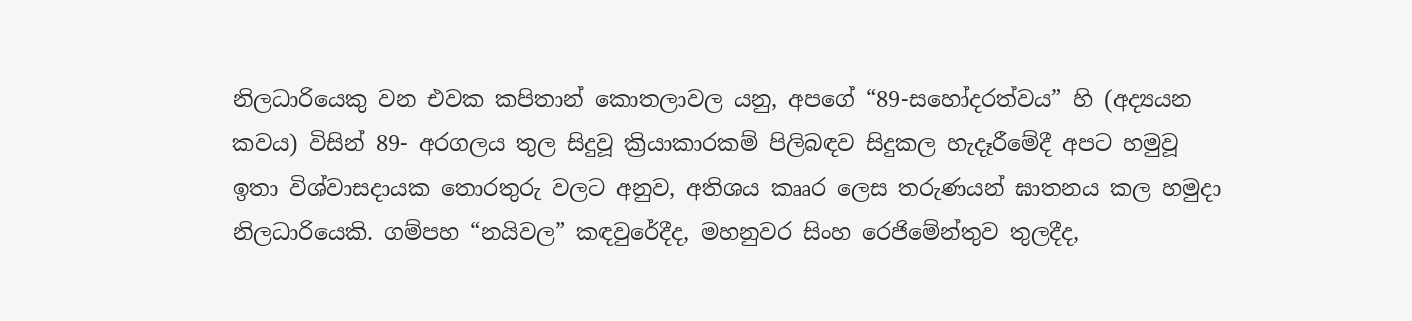නිලධාරියෙකු වන එවක කපිතාන් කොතලාවල යනු, අපගේ “89-සහෝදරත්වය” හි (අද්‍යයන කවය) විසින් 89- අරගලය තුල සිදුවූ ක්‍රියාකාරකම් පිලිබඳව සිදුකල හැදෑරීමේදී අපට හමුවූ ඉතා විශ්වාසදායක තොරතුරු වලට අනුව, අතිශය කෲර ලෙස තරුණයන් ඝාතනය කල හමුදා නිලධාරියෙකි. ගම්පහ “නයිවල” කඳවුරේදීද, මහනුවර සිංහ රෙජිමේන්තුව තුලදීද,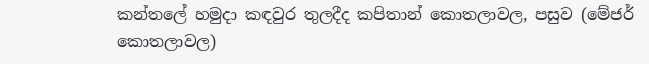කන්තලේ හමුදා කඳවුර තුලදීද කපිතාන් කොතලාවල, පසුව (මේජර් කොතලාවල)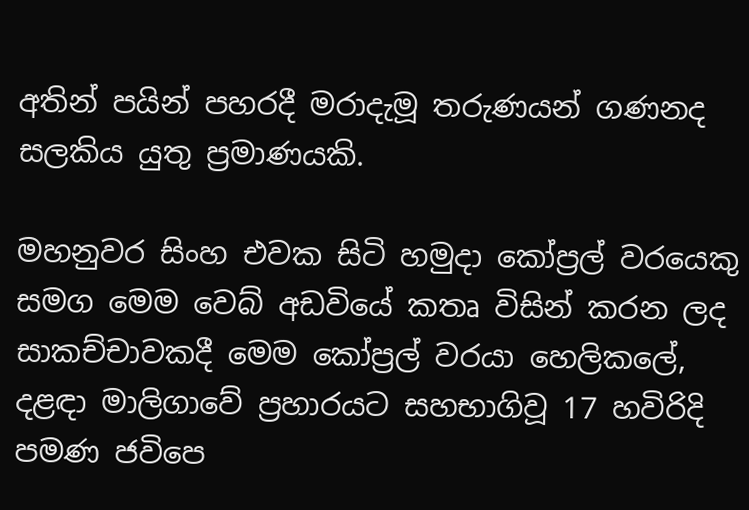අතින් පයින් පහරදී මරාදැමූ තරුණයන් ගණනද සලකිය යුතු ප්‍රමාණයකි.

මහනුවර සිංහ එවක සිටි හමුදා කෝප්‍රල් වරයෙකු සමග මෙම වෙබ් අඩවියේ කතෘ විසින් කරන ලද සාකච්චාවකදී මෙම කෝප්‍රල් වරයා හෙලිකලේ, දළඳා මාලිගාවේ ප්‍රහාරයට සහභාගිවූ 17 හවිරිදි පමණ ජවිපෙ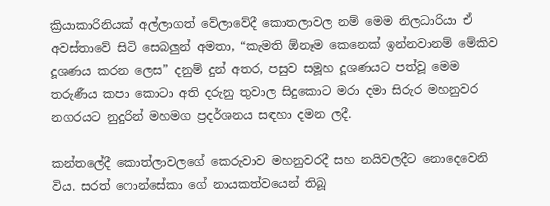ක්‍රියාකාරිනියක් අල්ලාගත් වේලාවේදී කොතලාවල නම් මෙම නිලධාරියා ඒ අවස්තාවේ සිටි සෙබලුන් අමතා, “කැමති ඕනෑම කෙනෙක් ඉන්නවානම් මේකිව දූශණය කරන ලෙස” දනුම් දුන් අතර, පසුව සමූහ දූශණයට පත්වූ මෙම තරුණීය කපා කොටා අති දරුනු තුවාල සිදුකොට මරා දමා සිරුර මහනුවර නගරයට නුදුරින් මහමග ප්‍රදර්ශනය සඳහා දමන ලදී.

කන්තලේදී කොත්ලාවලගේ කෙරුවාව මහනුවරදී සහ නයිවලදීට නොදෙවෙනි විය. සරත් ෆොන්සේකා ගේ නායකත්වයෙන් තිබූ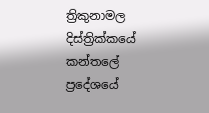ත්‍රිකුනාමල දිස්ත්‍රික්කයේ කන්තලේ ප්‍රදේශයේ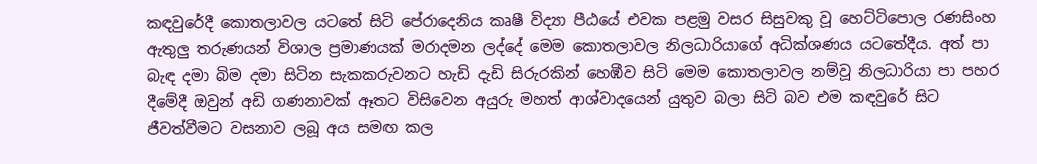කඳවුරේදී කොතලාවල යටතේ සිටි පේරාදෙනිය කෘෂී විද්‍යා පීඨයේ එවක පළමු වසර සිසුවකු වූ හෙට්ටිපොල රණසිංහ ඇතුලු තරුණයන් විශාල ප්‍රමාණයක් මරාදමන ලද්දේ මෙම කොතලාවල නිලධාරියාගේ අධික්ශණය යටතේදීය. අත් පා බැඳ දමා බිම දමා සිටින සැකකරුවනට හැඩි දැඩි සිරුරකින් හෙඹීව සිටි මෙම කොතලාවල නම්වූ නිලධාරියා පා පහර දීමේදී ඔවුන් අඩි ගණනාවක් ඈතට විසිවෙන අයුරු මහත් ආශ්වාදයෙන් යුතුව බලා සිටි බව එම කඳවුරේ සිට ජීවත්වීමට වසනාව ලබූ අය සමඟ කල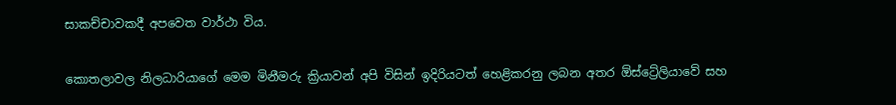සාකච්චාවකදී අපවෙත වාර්ථා විය.

කොතලාවල නිලධාරියාගේ මෙම මිනීමරු ක්‍රියාවන් අපි විසින් ඉදිරියටත් හෙළිකරනු ලබන අතර ඕස්ට්‍රේලියාවේ සහ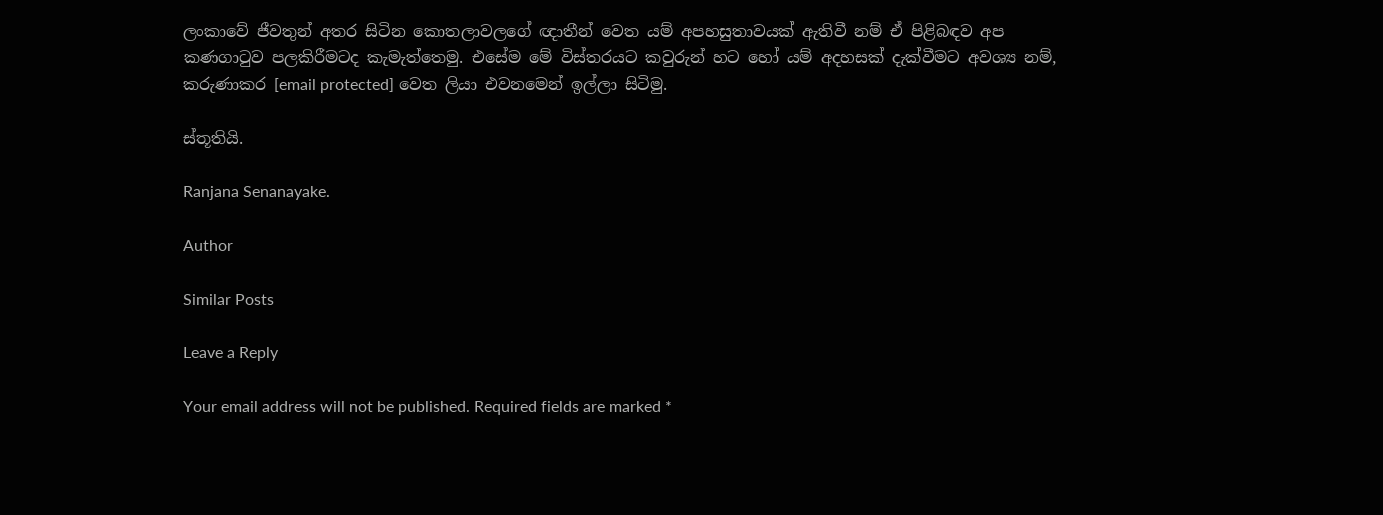ලංකාවේ ජීවතුන් අතර සිටින කොතලාවලගේ ඥාතීන් වෙත යම් අපහසුතාවයක් ඇතිවී නම් ඒ පිළිබඳව අප කණගාටුව පලකිරීමටද කැමැත්තෙමු. එසේම මේ විස්තරයට කවුරුන් හට හෝ යම් අදහසක් දැක්වීමට අවශ්‍ය නම්, කරුණාකර [email protected] වෙත ලියා එවනමෙන් ඉල්ලා සිටිමු.

ස්තූතියි.

Ranjana Senanayake.

Author

Similar Posts

Leave a Reply

Your email address will not be published. Required fields are marked *